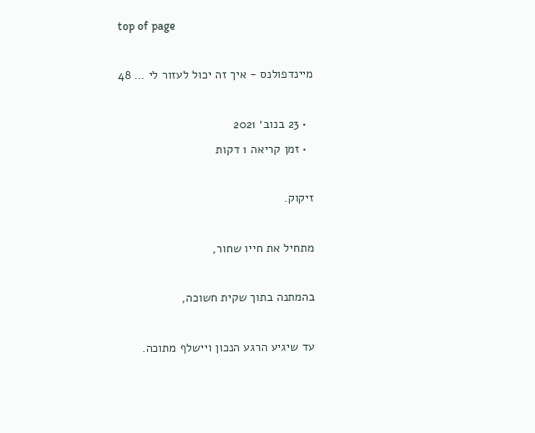top of page

מיינדפולנס - איך זה יכול לעזור לי … 48

  • 23 בנוב׳ 2021
  • זמן קריאה 1 דקות

זיקוק.

מתחיל את חייו שחור,

בהמתנה בתוך שקית חשוכה,

עד שיגיע הרגע הנכון ויישלף מתוכה.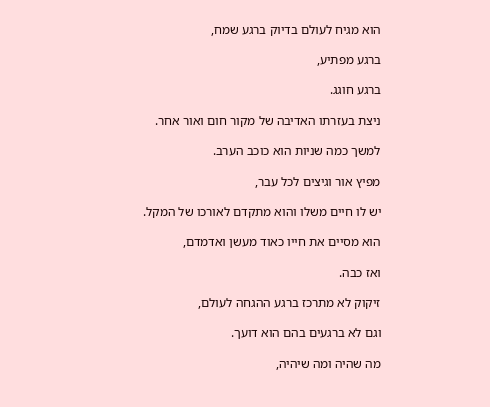הוא מגיח לעולם בדיוק ברגע שמח,

ברגע מפתיע,

ברגע חוגג.

ניצת בעזרתו האדיבה של מקור חום ואור אחר.

למשך כמה שניות הוא כוכב הערב.

מפיץ אור וגיצים לכל עבר,

יש לו חיים משלו והוא מתקדם לאורכו של המקל.

הוא מסיים את חייו כאוד מעשן ואדמדם,

ואז כבה.

זיקוק לא מתרכז ברגע ההגחה לעולם,

וגם לא ברגעים בהם הוא דועך.

מה שהיה ומה שיהיה,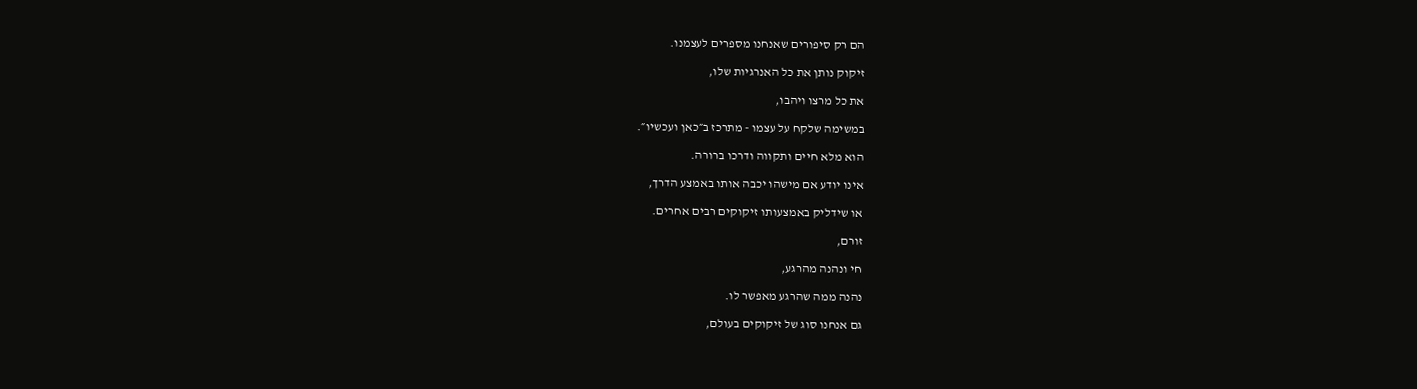הם רק סיפורים שאנחנו מספרים לעצמנו.

זיקוק נותן את כל האנרגיות שלו,

את כל מרצו ויהבו,

במשימה שלקח על עצמו - מתרכז ב״כאן ועכשיו״.

הוא מלא חיים ותקווה ודרכו ברורה.

אינו יודע אם מישהו יכבה אותו באמצע הדרך,

או שידליק באמצעותו זיקוקים רבים אחרים.

זורם,

חי ונהנה מהרגע,

נהנה ממה שהרגע מאפשר לו.

גם אנחנו סוג של זיקוקים בעולם,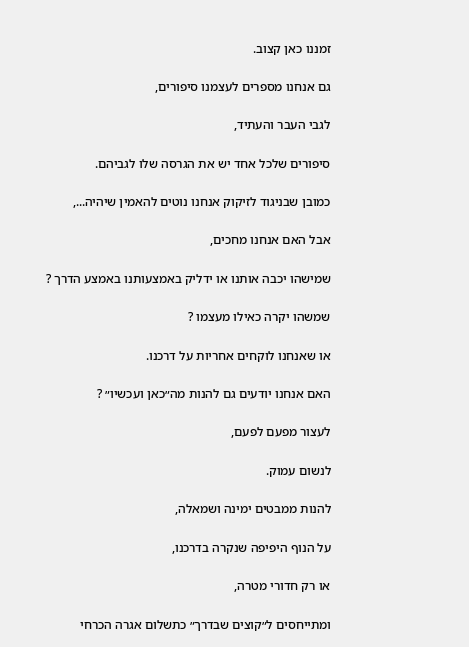זמננו כאן קצוב.

גם אנחנו מספרים לעצמנו סיפורים,

לגבי העבר והעתיד,

סיפורים שלכל אחד יש את הגרסה שלו לגביהם.

כמובן שבניגוד לזיקוק אנחנו נוטים להאמין שיהיה...,

אבל האם אנחנו מחכים,

שמישהו יכבה אותנו או ידליק באמצעותנו באמצע הדרך ?

שמשהו יקרה כאילו מעצמו ?

או שאנחנו לוקחים אחריות על דרכנו.

האם אנחנו יודעים גם להנות מה״כאן ועכשיו״ ?

לעצור מפעם לפעם,

לנשום עמוק.

להנות ממבטים ימינה ושמאלה,

על הנוף היפיפה שנקרה בדרכנו,

או רק חדורי מטרה,

ומתייחסים ל״קוצים שבדרך״ כתשלום אגרה הכרחי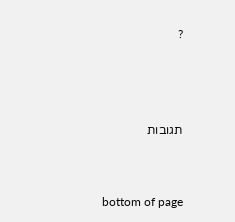?



תגובות


bottom of page